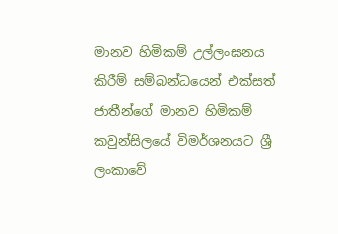මානව හිමිකම් උල්ලංඝනය කිරීම් සම්බන්ධයෙන් එක්සත් ජාතීන්ගේ මානව හිමිකම් කවුන්සිලයේ විමර්ශනයට ශ්‍රී ලංකාවේ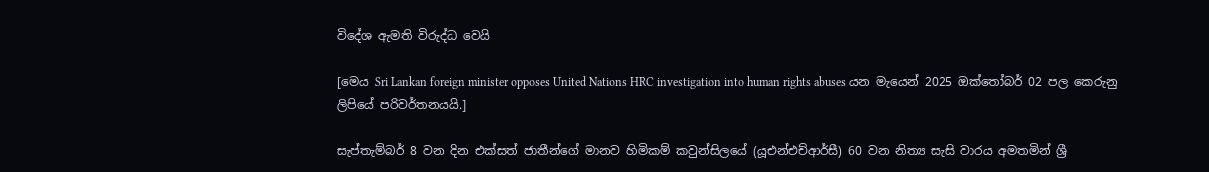විදේශ ඇමති විරුද්ධ වෙයි

[මෙය Sri Lankan foreign minister opposes United Nations HRC investigation into human rights abuses යන මැයෙන් 2025 ඔක්තෝබර් 02 පල කෙරුනු ලිපියේ පරිවර්තනයයි.]

සැප්තැම්බර් 8 වන දින එක්සත් ජාතීන්ගේ මානව හිමිකම් කවුන්සිලයේ (යූඑන්එච්ආර්සී) 60 වන නිත්‍ය සැසි වාරය අමතමින් ශ්‍රී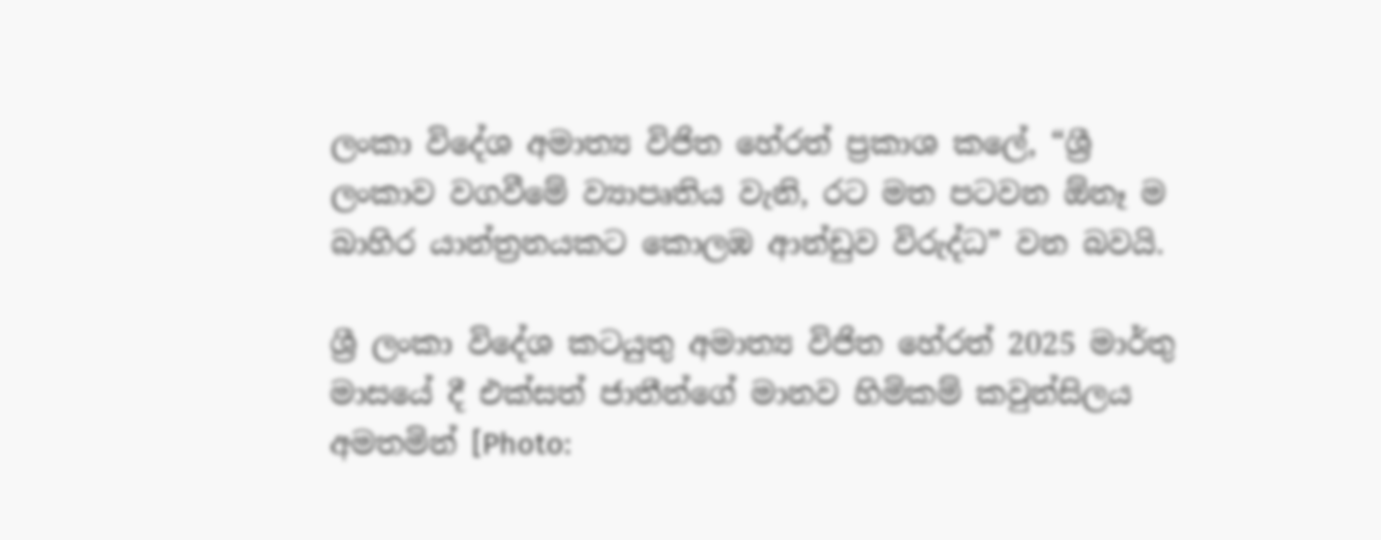ලංකා විදේශ අමාත්‍ය විජිත හේරත් ප්‍රකාශ කලේ, “ශ්‍රී ලංකාව වගවීමේ ව්‍යාපෘතිය වැනි, රට මත පටවන ඕනෑ ම බාහිර යාන්ත්‍රනයකට කොලඹ ආන්ඩුව විරුද්ධ” වන බවයි.

ශ්‍රී ලංකා විදේශ කටයුතු අමාත්‍ය විජිත හේරත් 2025 මාර්තු මාසයේ දී එක්සත් ජාතීන්ගේ මානව හිමිකම් කවුන්සිලය අමතමින් [Photo: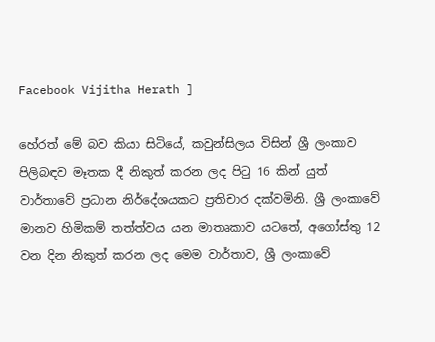Facebook Vijitha Herath ]

හේරත් මේ බව කියා සිටියේ, කවුන්සිලය විසින් ශ්‍රී ලංකාව පිලිබඳව මෑතක දී නිකුත් කරන ලද පිටු 16 කින් යුත් වාර්තාවේ ප්‍රධාන නිර්දේශයකට ප්‍රතිචාර දක්වමිනි. ශ්‍රී ලංකාවේ මානව හිමිකම් තත්ත්වය යන මාතෘකාව යටතේ, අගෝස්තු 12 වන දින නිකුත් කරන ලද මෙම වාර්තාව, ශ්‍රී ලංකාවේ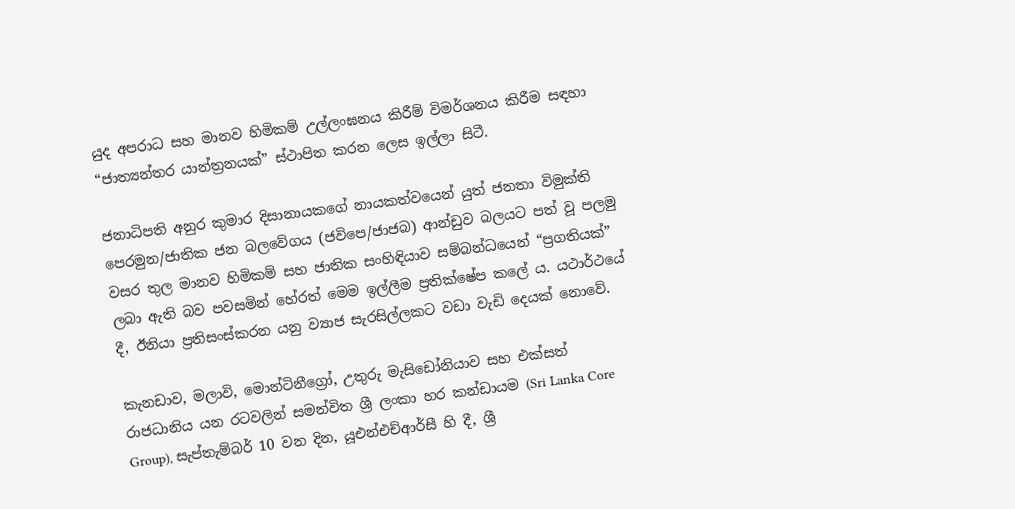යුද අපරාධ සහ මානව හිමිකම් උල්ලංඝනය කිරීම් විමර්ශනය කිරීම සඳහා “ජාත්‍යන්තර යාන්ත්‍රනයක්” ස්ථාපිත කරන ලෙස ඉල්ලා සිටී.

ජනාධිපති අනුර කුමාර දිසානායකගේ නායකත්වයෙන් යුත් ජනතා විමුක්ති පෙරමුන/ජාතික ජන බලවේගය (ජවිපෙ/ජාජබ) ආන්ඩුව බලයට පත් වූ පලමු වසර තුල මානව හිමිකම් සහ ජාතික සංහිඳියාව සම්බන්ධයෙන් “ප්‍රගතියක්” ලබා ඇති බව පවසමින් හේරත් මෙම ඉල්ලීම ප්‍රතික්ෂේප කලේ ය. යථාර්ථයේ දී, ඊනියා ප්‍රතිසංස්කරන යනු ව්‍යාජ සැරසිල්ලකට වඩා වැඩි දෙයක් නොවේ.

කැනඩාව, මලාවි, මොන්ටිනීග්‍රෝ, උතුරු මැසිඩෝනියාව සහ එක්සත් රාජධානිය යන රටවලින් සමන්විත ශ්‍රී ලංකා හර කන්ඩායම (Sri Lanka Core Group), සැප්තැම්බර් 10 වන දින, යූඑන්එච්ආර්සී හි දී, ශ්‍රී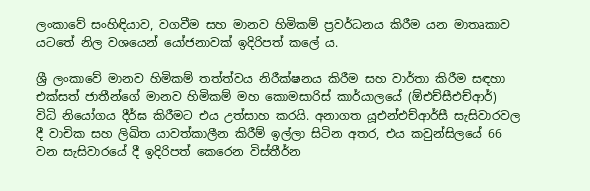ලංකාවේ සංහිඳියාව, වගවීම සහ මානව හිමිකම් ප්‍රවර්ධනය කිරීම යන මාතෘකාව යටතේ නිල වශයෙන් යෝජනාවක් ඉදිරිපත් කලේ ය.

ශ්‍රී ලංකාවේ මානව හිමිකම් තත්ත්වය නිරීක්ෂනය කිරීම සහ වාර්තා කිරීම සඳහා එක්සත් ජාතීන්ගේ මානව හිමිකම් මහ කොමසාරිස් කාර්යාලයේ (ඕඑච්සීඑච්ආර්) විධි නියෝගය දීර්ඝ කිරීමට එය උත්සාහ කරයි. අනාගත යූඑන්එච්ආර්සී සැසිවාරවල දී වාචික සහ ලිඛිත යාවත්කාලීන කිරීම් ඉල්ලා සිටින අතර, එය කවුන්සිලයේ 66 වන සැසිවාරයේ දී ඉදිරිපත් කෙරෙන විස්තීර්න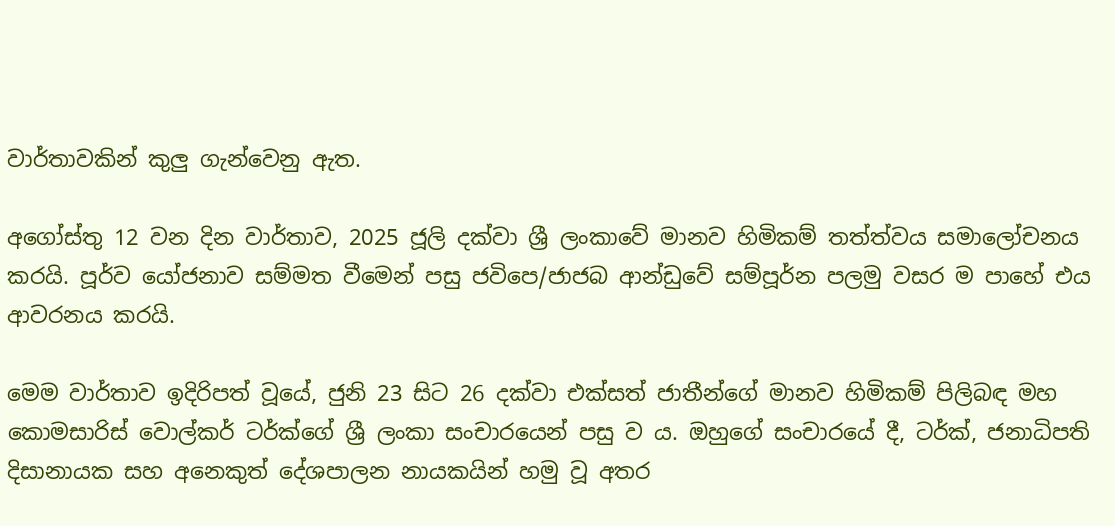වාර්තාවකින් කුලු ගැන්වෙනු ඇත.

අගෝස්තු 12 වන දින වාර්තාව, 2025 ජූලි දක්වා ශ්‍රී ලංකාවේ මානව හිමිකම් තත්ත්වය සමාලෝචනය කරයි. පූර්ව යෝජනාව සම්මත වීමෙන් පසු ජවිපෙ/ජාජබ ආන්ඩුවේ සම්පූර්න පලමු වසර ම පාහේ එය ආවරනය කරයි.

මෙම වාර්තාව ඉදිරිපත් වූයේ, ජුනි 23 සිට 26 දක්වා එක්සත් ජාතීන්ගේ මානව හිමිකම් පිලිබඳ මහ කොමසාරිස් වොල්කර් ටර්ක්ගේ ශ්‍රී ලංකා සංචාරයෙන් පසු ව ය. ඔහුගේ සංචාරයේ දී, ටර්ක්, ජනාධිපති දිසානායක සහ අනෙකුත් දේශපාලන නායකයින් හමු වූ අතර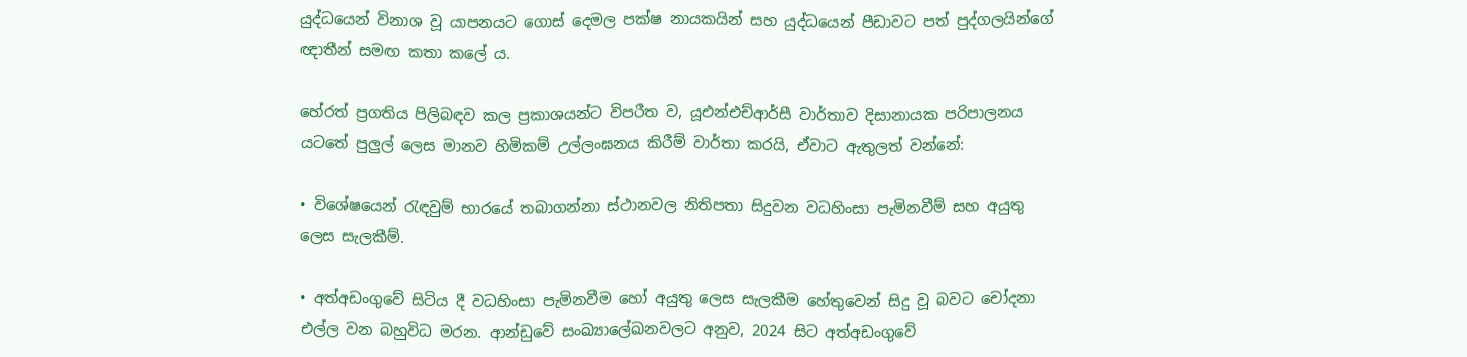යුද්ධයෙන් විනාශ වූ යාපනයට ගොස් දෙමල පක්ෂ නායකයින් සහ යුද්ධයෙන් පීඩාවට පත් පුද්ගලයින්ගේ ඥාතීන් සමඟ කතා කලේ ය.

හේරත් ප්‍රගතිය පිලිබඳව කල ප්‍රකාශයන්ට විපරීත ව, යූඑන්එච්ආර්සී වාර්තාව දිසානායක පරිපාලනය යටතේ පුලුල් ලෙස මානව හිමිකම් උල්ලංඝනය කිරීම් වාර්තා කරයි, ඒවාට ඇතුලත් වන්නේ:

• විශේෂයෙන් රැඳවුම් භාරයේ තබාගන්නා ස්ථානවල නිතිපතා සිදුවන වධහිංසා පැමිනවීම් සහ අයුතු ලෙස සැලකීම්.

• අත්අඩංගුවේ සිටිය දී වධහිංසා පැමිනවීම හෝ අයුතු ලෙස සැලකීම හේතුවෙන් සිදු වූ බවට චෝදනා එල්ල වන බහුවිධ මරන. ආන්ඩුවේ සංඛ්‍යාලේඛනවලට අනුව, 2024 සිට අත්අඩංගුවේ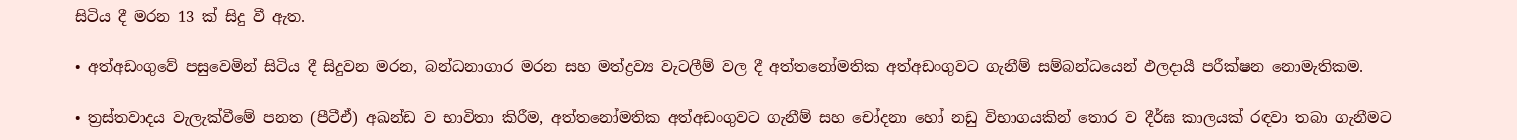සිටිය දී මරන 13 ක් සිදු වී ඇත.

• අත්අඩංගුවේ පසුවෙමින් සිටිය දී සිදුවන මරන, බන්ධනාගාර මරන සහ මත්ද්‍රව්‍ය වැටලීම් වල දී අත්තනෝමතික අත්අඩංගුවට ගැනීම් සම්බන්ධයෙන් ඵලදායී පරීක්ෂන නොමැතිකම.

• ත්‍රස්තවාදය වැලැක්වීමේ පනත (පීටීඒ) අඛන්ඩ ව භාවිතා කිරීම, අත්තනෝමතික අත්අඩංගුවට ගැනීම් සහ චෝදනා හෝ නඩු විභාගයකින් තොර ව දීර්ඝ කාලයක් රඳවා තබා ගැනීමට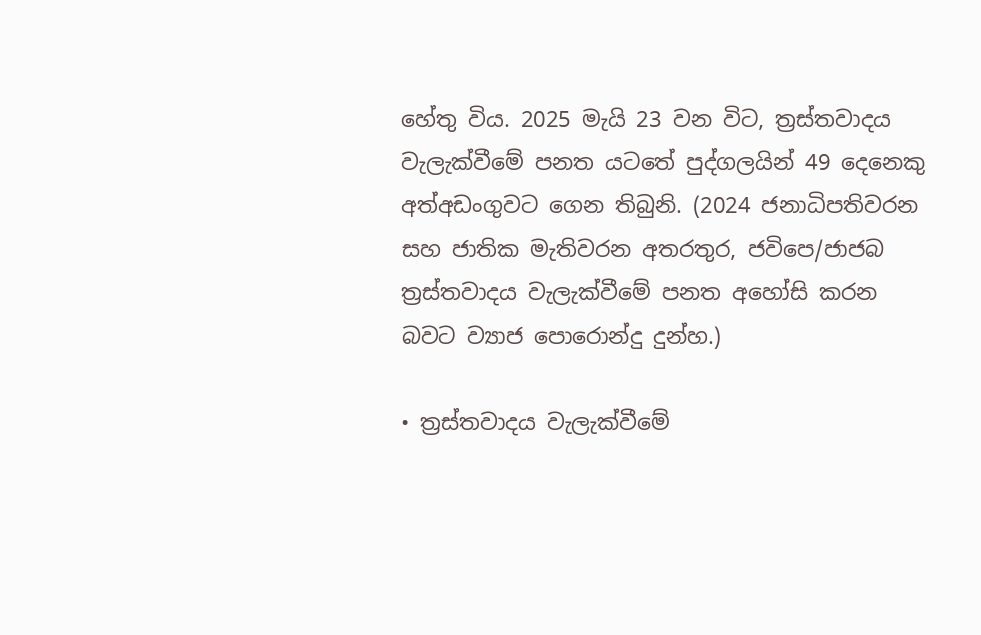හේතු විය. 2025 මැයි 23 වන විට, ත්‍රස්තවාදය වැලැක්වීමේ පනත යටතේ පුද්ගලයින් 49 දෙනෙකු අත්අඩංගුවට ගෙන තිබුනි. (2024 ජනාධිපතිවරන සහ ජාතික මැතිවරන අතරතුර, ජවිපෙ/ජාජබ ත්‍රස්තවාදය වැලැක්වීමේ පනත අහෝසි කරන බවට ව්‍යාජ පොරොන්දු දුන්හ.)

• ත්‍රස්තවාදය වැලැක්වීමේ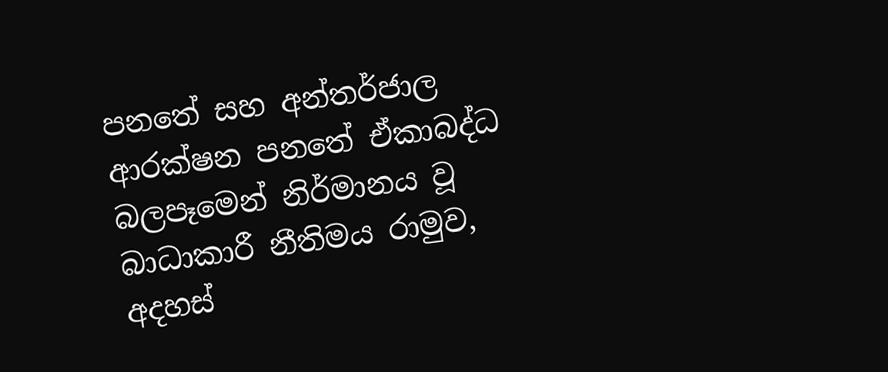පනතේ සහ අන්තර්ජාල ආරක්ෂන පනතේ ඒකාබද්ධ බලපෑමෙන් නිර්මානය වූ බාධාකාරී නීතිමය රාමුව, අදහස්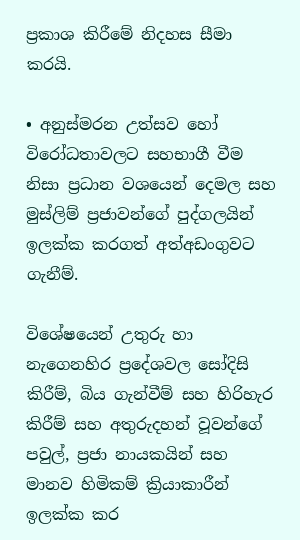ප්‍රකාශ කිරීමේ නිදහස සීමා කරයි.

• අනුස්මරන උත්සව හෝ විරෝධතාවලට සහභාගී වීම නිසා ප්‍රධාන වශයෙන් දෙමල සහ මුස්ලිම් ප්‍රජාවන්ගේ පුද්ගලයින් ඉලක්ක කරගත් අත්අඩංගුවට ගැනීම්.

විශේෂයෙන් උතුරු හා නැගෙනහිර ප්‍රදේශවල සෝදිසි කිරීම්, බිය ගැන්වීම් සහ හිරිහැර කිරීම් සහ අතුරුදහන් වූවන්ගේ පවුල්, ප්‍රජා නායකයින් සහ මානව හිමිකම් ක්‍රියාකාරීන් ඉලක්ක කර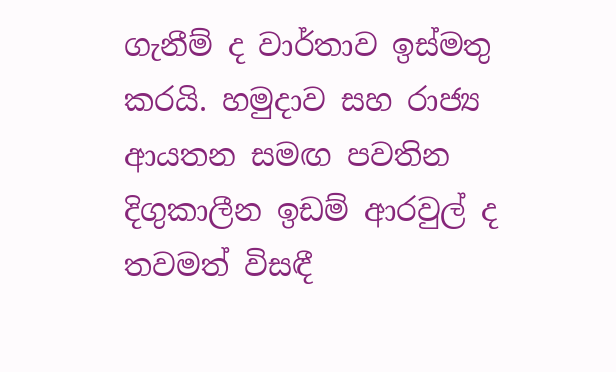ගැනීම් ද වාර්තාව ඉස්මතු කරයි. හමුදාව සහ රාජ්‍ය ආයතන සමඟ පවතින දිගුකාලීන ඉඩම් ආරවුල් ද තවමත් විසඳී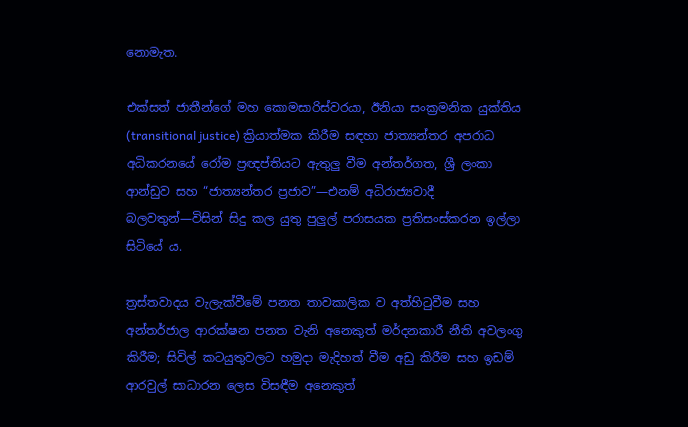නොමැත.

එක්සත් ජාතීන්ගේ මහ කොමසාරිස්වරයා, ඊනියා සංක්‍රමනික යුක්තිය (transitional justice) ක්‍රියාත්මක කිරීම සඳහා ජාත්‍යන්තර අපරාධ අධිකරනයේ රෝම ප්‍රඥප්තියට ඇතුලු වීම අන්තර්ගත, ශ්‍රී ලංකා ආන්ඩුව සහ “ජාත්‍යන්තර ප්‍රජාව”—එනම් අධිරාජ්‍යවාදී බලවතුන්—විසින් සිදු කල යුතු පුලුල් පරාසයක ප්‍රතිසංස්කරන ඉල්ලා සිටියේ ය.

ත්‍රස්තවාදය වැලැක්වීමේ පනත තාවකාලික ව අත්හිටුවීම සහ අන්තර්ජාල ආරක්ෂන පනත වැනි අනෙකුත් මර්දනකාරී නීති අවලංගු කිරීම; සිවිල් කටයුතුවලට හමුදා මැදිහත් වීම අඩු කිරීම සහ ඉඩම් ආරවුල් සාධාරන ලෙස විසඳීම අනෙකුත්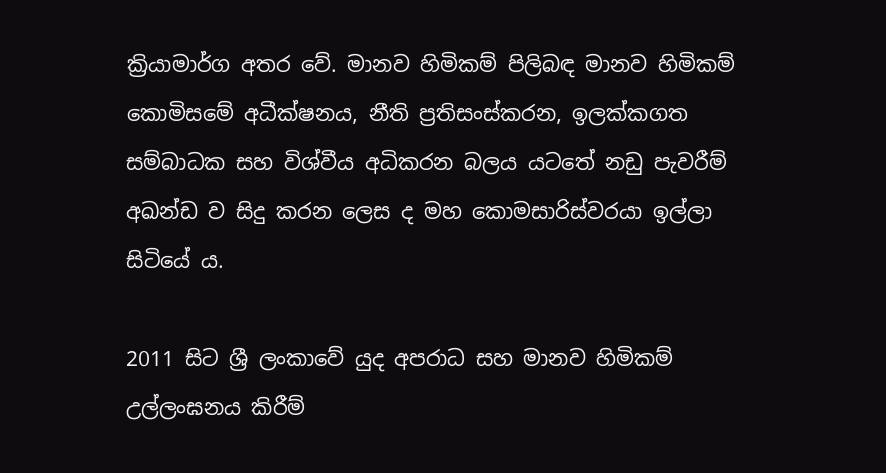ක්‍රියාමාර්ග අතර වේ. මානව හිමිකම් පිලිබඳ මානව හිමිකම් කොමිසමේ අධීක්ෂනය, නීති ප්‍රතිසංස්කරන, ඉලක්කගත සම්බාධක සහ විශ්වීය අධිකරන බලය යටතේ නඩු පැවරීම් අඛන්ඩ ව සිදු කරන ලෙස ද මහ කොමසාරිස්වරයා ඉල්ලා සිටියේ ය.

2011 සිට ශ්‍රී ලංකාවේ යුද අපරාධ සහ මානව හිමිකම් උල්ලංඝනය කිරීම්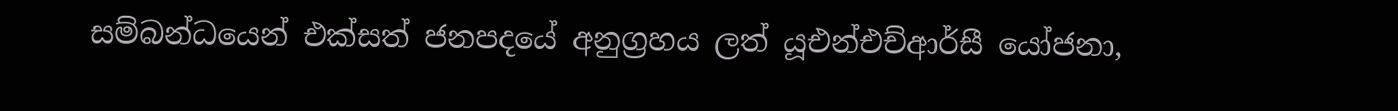සම්බන්ධයෙන් එක්සත් ජනපදයේ අනුග්‍රහය ලත් යූඑන්එච්ආර්සී යෝජනා,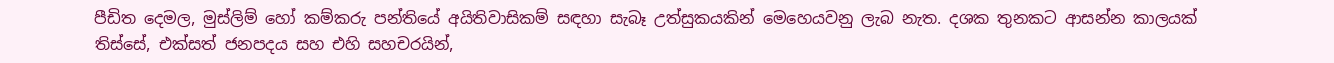පීඩිත දෙමල, මුස්ලිම් හෝ කම්කරු පන්තියේ අයිතිවාසිකම් සඳහා සැබෑ උත්සුකයකින් මෙහෙයවනු ලැබ නැත. දශක තුනකට ආසන්න කාලයක් තිස්සේ, එක්සත් ජනපදය සහ එහි සහචරයින්,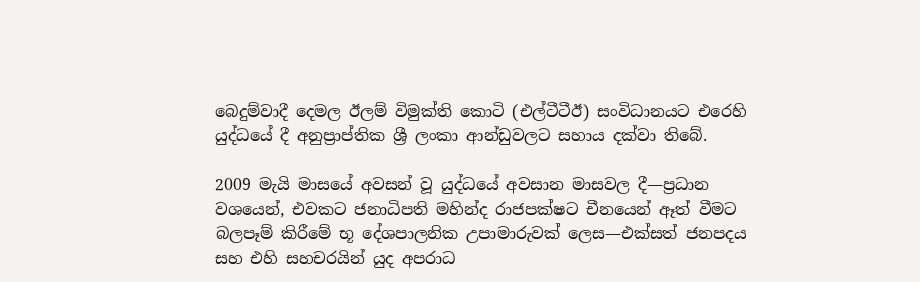බෙදුම්වාදී දෙමල ඊලම් විමුක්ති කොටි (එල්ටීටීඊ) සංවිධානයට එරෙහි යුද්ධයේ දී අනුප්‍රාප්තික ශ්‍රී ලංකා ආන්ඩුවලට සහාය දක්වා තිබේ.

2009 මැයි මාසයේ අවසන් වූ යුද්ධයේ අවසාන මාසවල දී—ප්‍රධාන වශයෙන්, එවකට ජනාධිපති මහින්ද රාජපක්ෂට චීනයෙන් ඈත් වීමට බලපෑම් කිරීමේ භූ දේශපාලනික උපාමාරුවක් ලෙස—එක්සත් ජනපදය සහ එහි සහචරයින් යුද අපරාධ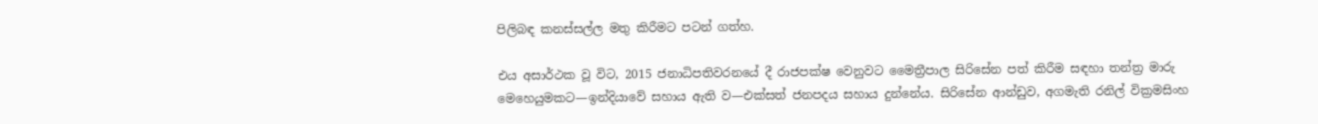පිලිබඳ කනස්සල්ල මතු කිරීමට පටන් ගත්හ.

එය අසාර්ථක වූ විට, 2015 ජනාධිපතිවරනයේ දී රාජපක්ෂ වෙනුවට මෛත්‍රීපාල සිරිසේන පත් කිරීම සඳහා තන්ත්‍ර මාරු මෙහෙයුමකට—ඉන්දියාවේ සහාය ඇති ව—එක්සත් ජනපදය සහාය දුන්නේය. සිරිසේන ආන්ඩුව, අගමැති රනිල් වික්‍රමසිංහ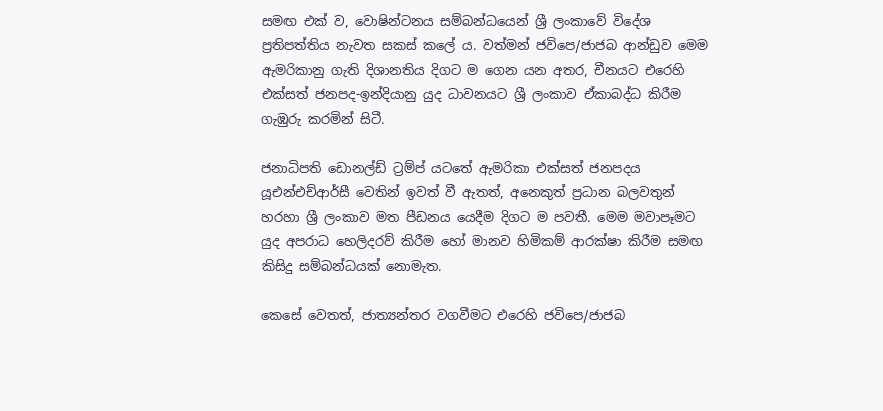සමඟ එක් ව, වොෂින්ටනය සම්බන්ධයෙන් ශ්‍රී ලංකාවේ විදේශ ප්‍රතිපත්තිය නැවත සකස් කලේ ය. වත්මන් ජවිපෙ/ජාජබ ආන්ඩුව මෙම ඇමරිකානු ගැති දිශානතිය දිගට ම ගෙන යන අතර, චීනයට එරෙහි එක්සත් ජනපද-ඉන්දියානු යුද ධාවනයට ශ්‍රී ලංකාව ඒකාබද්ධ කිරීම ගැඹුරු කරමින් සිටී.

ජනාධිපති ඩොනල්ඩ් ට්‍රම්ප් යටතේ ඇමරිකා එක්සත් ජනපදය යූඑන්එච්ආර්සී වෙතින් ඉවත් වී ඇතත්, අනෙකුත් ප්‍රධාන බලවතුන් හරහා ශ්‍රී ලංකාව මත පීඩනය යෙදීම දිගට ම පවතී. මෙම මවාපෑමට යුද අපරාධ හෙලිදරව් කිරීම හෝ මානව හිමිකම් ආරක්ෂා කිරීම සමඟ කිසිදු සම්බන්ධයක් නොමැත.

කෙසේ වෙතත්, ජාත්‍යන්තර වගවීමට එරෙහි ජවිපෙ/ජාජබ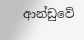ආන්ඩුවේ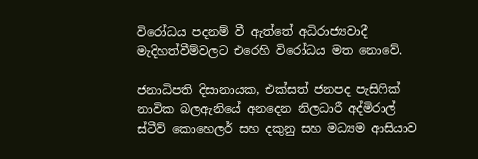විරෝධය පදනම් වී ඇත්තේ අධිරාජ්‍යවාදී මැදිහත්වීම්වලට එරෙහි විරෝධය මත නොවේ.

ජනාධිපති දිසානායක, එක්සත් ජනපද පැසිෆික් නාවික බලඇනියේ අනදෙන නිලධාරී අද්මිරාල් ස්ටීව් කොහෙලර් සහ දකුනු සහ මධ්‍යම ආසියාව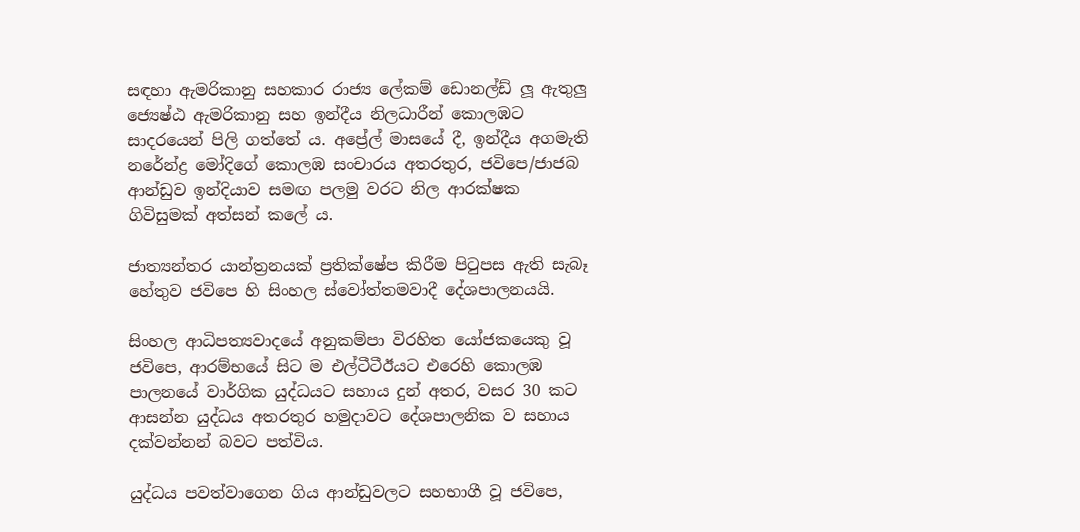සඳහා ඇමරිකානු සහකාර රාජ්‍ය ලේකම් ඩොනල්ඩ් ලූ ඇතුලු ජ්‍යෙෂ්ඨ ඇමරිකානු සහ ඉන්දීය නිලධාරීන් කොලඹට සාදරයෙන් පිලි ගත්තේ ය. අප්‍රේල් මාසයේ දී, ඉන්දීය අගමැති නරේන්ද්‍ර මෝදිගේ කොලඹ සංචාරය අතරතුර, ජවිපෙ/ජාජබ ආන්ඩුව ඉන්දියාව සමඟ පලමු වරට නිල ආරක්ෂක ගිවිසුමක් අත්සන් කලේ ය.

ජාත්‍යන්තර යාන්ත්‍රනයක් ප්‍රතික්ෂේප කිරීම පිටුපස ඇති සැබෑ හේතුව ජවිපෙ හි සිංහල ස්වෝත්තමවාදී දේශපාලනයයි.

සිංහල ආධිපත්‍යවාදයේ අනුකම්පා විරහිත යෝජකයෙකු වූ ජවිපෙ, ආරම්භයේ සිට ම එල්ටීටීඊයට එරෙහි කොලඹ පාලනයේ වාර්ගික යුද්ධයට සහාය දුන් අතර, වසර 30 කට ආසන්න යුද්ධය අතරතුර හමුදාවට දේශපාලනික ව සහාය දක්වන්නන් බවට පත්විය.

යුද්ධය පවත්වාගෙන ගිය ආන්ඩුවලට සහභාගී වූ ජවිපෙ,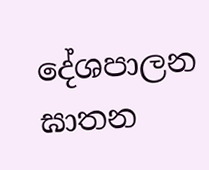දේශපාලන ඝාතන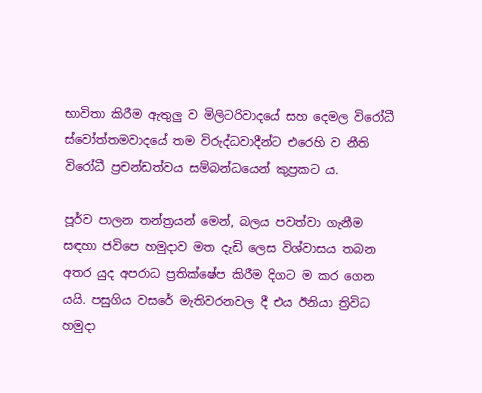භාවිතා කිරීම ඇතුලු ව මිලිටරිවාදයේ සහ දෙමල විරෝධී ස්වෝත්තමවාදයේ තම විරුද්ධවාදීන්ට එරෙහි ව නීති විරෝධී ප්‍රචන්ඩත්වය සම්බන්ධයෙන් කුප්‍රකට ය.

පූර්ව පාලන තන්ත්‍රයන් මෙන්, බලය පවත්වා ගැනීම සඳහා ජවිපෙ හමුදාව මත දැඩි ලෙස විශ්වාසය තබන අතර යුද අපරාධ ප්‍රතික්ෂේප කිරීම දිගට ම කර ගෙන යයි. පසුගිය වසරේ මැතිවරනවල දී එය ඊනියා ත්‍රිවිධ හමුදා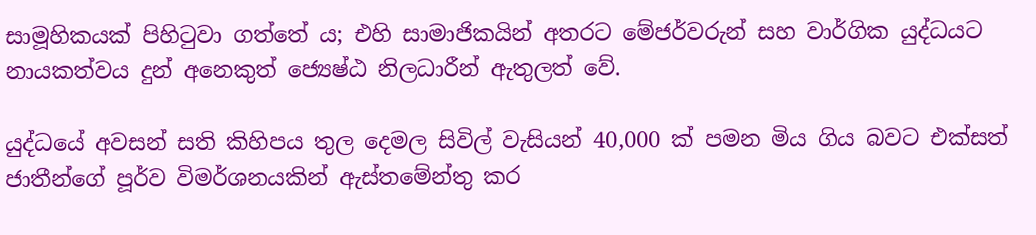සාමූහිකයක් පිහිටුවා ගත්තේ ය; එහි සාමාජිකයින් අතරට මේජර්වරුන් සහ වාර්ගික යුද්ධයට නායකත්වය දුන් අනෙකුත් ජ්‍යෙෂ්ඨ නිලධාරීන් ඇතුලත් වේ.

යුද්ධයේ අවසන් සති කිහිපය තුල දෙමල සිවිල් වැසියන් 40,000 ක් පමන මිය ගිය බවට එක්සත් ජාතීන්ගේ පූර්ව විමර්ශනයකින් ඇස්තමේන්තු කර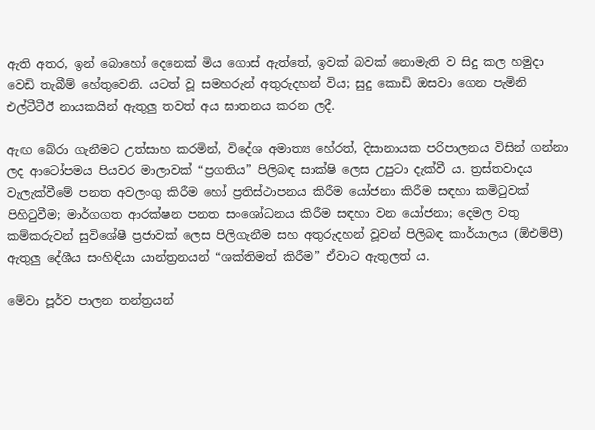ඇති අතර, ඉන් බොහෝ දෙනෙක් මිය ගොස් ඇත්තේ, ඉවක් බවක් නොමැති ව සිදු කල හමුදා වෙඩි තැබීම් හේතුවෙනි. යටත් වූ සමහරුන් අතුරුදහන් විය; සුදු කොඩි ඔසවා ගෙන පැමිනි එල්ටීටීඊ නායකයින් ඇතුලු තවත් අය ඝාතනය කරන ලදී.

ඇඟ බේරා ගැනීමට උත්සාහ කරමින්, විදේශ අමාත්‍ය හේරත්, දිසානායක පරිපාලනය විසින් ගන්නා ලද ආටෝපමය පියවර මාලාවක් “ප්‍රගතිය” පිලිබඳ සාක්ෂි ලෙස උපුටා දැක්වී ය. ත්‍රස්තවාදය වැලැක්වීමේ පනත අවලංගු කිරීම හෝ ප්‍රතිස්ථාපනය කිරීම යෝජනා කිරීම සඳහා කමිටුවක් පිහිටුවීම; මාර්ගගත ආරක්ෂන පනත සංශෝධනය කිරීම සඳහා වන යෝජනා; දෙමල වතු කම්කරුවන් සුවිශේෂී ප්‍රජාවක් ලෙස පිලිගැනීම සහ අතුරුදහන් වූවන් පිලිබඳ කාර්යාලය (ඕඑම්පී) ඇතුලු දේශීය සංහිඳියා යාන්ත්‍රනයන් “ශක්තිමත් කිරීම” ඒවාට ඇතුලත් ය.

මේවා පූර්ව පාලන තන්ත්‍රයන්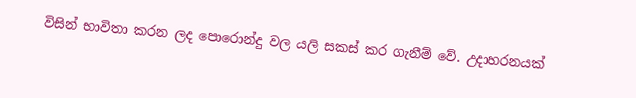විසින් භාවිතා කරන ලද පොරොන්දු වල යලි සකස් කර ගැනීම් වේ. උදාහරනයක්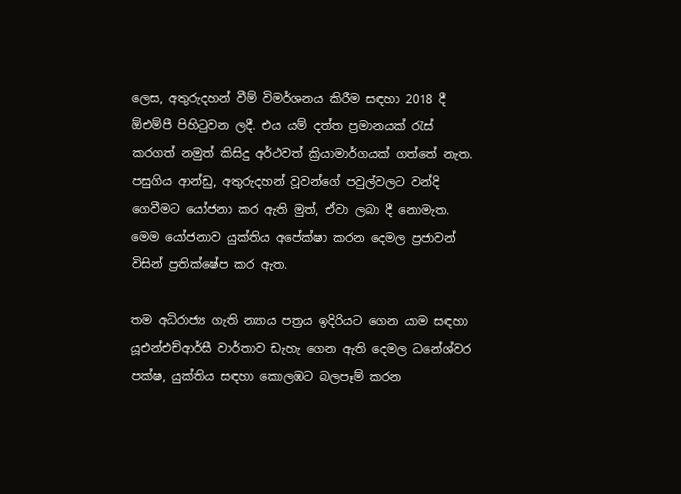ලෙස, අතුරුදහන් වීම් විමර්ශනය කිරීම සඳහා 2018 දී ඕඑම්පී පිහිටුවන ලදී. එය යම් දත්ත ප්‍රමානයක් රැස් කරගත් නමුත් කිසිදු අර්ථවත් ක්‍රියාමාර්ගයක් ගත්තේ නැත. පසුගිය ආන්ඩු, අතුරුදහන් වූවන්ගේ පවුල්වලට වන්දි ගෙවීමට යෝජනා කර ඇති මුත්, ඒවා ලබා දී නොමැත. මෙම යෝජනාව යුක්තිය අපේක්ෂා කරන දෙමල ප්‍රජාවන් විසින් ප්‍රතික්ෂේප කර ඇත.

තම අධිරාජ්‍ය ගැති න්‍යාය පත්‍රය ඉදිරියට ගෙන යාම සඳහා යූඑන්එච්ආර්සී වාර්තාව ඩැහැ ගෙන ඇති දෙමල ධනේශ්වර පක්ෂ, යුක්තිය සඳහා කොලඹට බලපෑම් කරන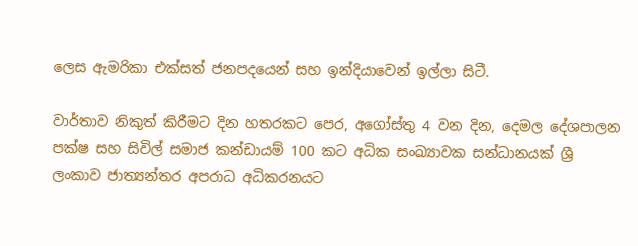ලෙස ඇමරිකා එක්සත් ජනපදයෙන් සහ ඉන්දියාවෙන් ඉල්ලා සිටී.

වාර්තාව නිකුත් කිරීමට දින හතරකට පෙර, අගෝස්තු 4 වන දින, දෙමල දේශපාලන පක්ෂ සහ සිවිල් සමාජ කන්ඩායම් 100 කට අධික සංඛ්‍යාවක සන්ධානයක් ශ්‍රී ලංකාව ජාත්‍යන්තර අපරාධ අධිකරනයට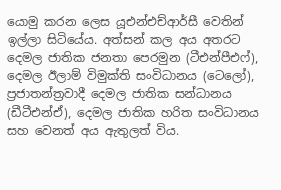යොමු කරන ලෙස යූඑන්එච්ආර්සී වෙතින් ඉල්ලා සිටියේය. අත්සන් කල අය අතරට දෙමල ජාතික ජනතා පෙරමුන (ටීඑන්පීඑෆ්), දෙමල ඊලාම් විමුක්ති සංවිධානය (ටෙලෝ), ප්‍රජාතන්ත්‍රවාදී දෙමල ජාතික සන්ධානය (ඩීටීඑන්ඒ), දෙමල ජාතික හරිත සංවිධානය සහ වෙනත් අය ඇතුලත් විය.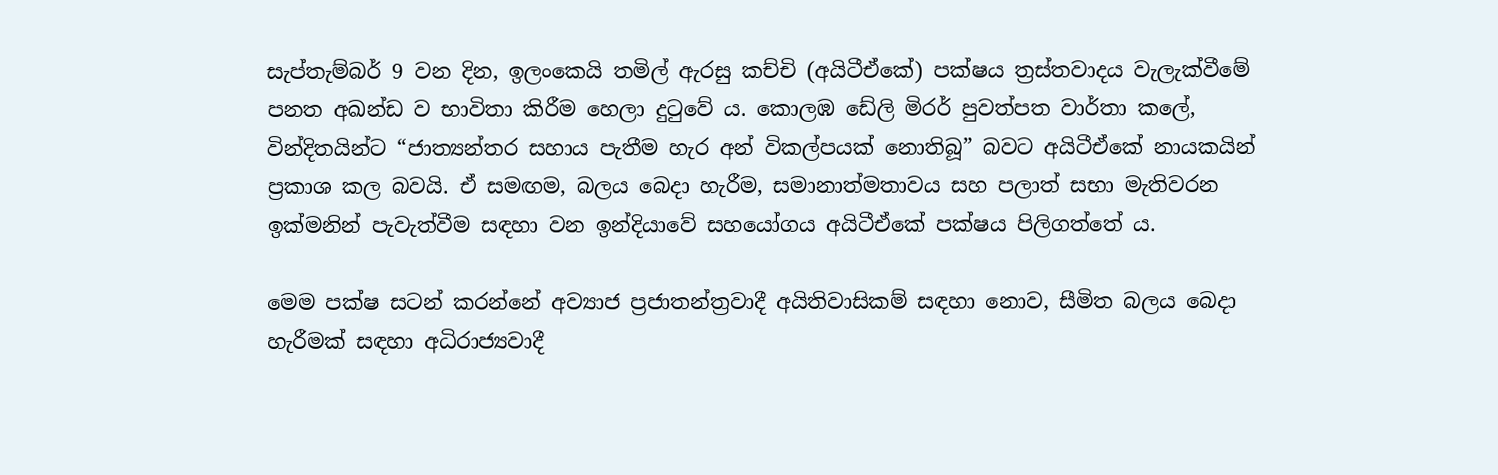සැප්තැම්බර් 9 වන දින, ඉලංකෙයි තමිල් ඇරසු කච්චි (අයිටීඒකේ) පක්ෂය ත්‍රස්තවාදය වැලැක්වීමේ පනත අඛන්ඩ ව භාවිතා කිරීම හෙලා දුටුවේ ය. කොලඹ ඩේලි මිරර් පුවත්පත වාර්තා කලේ, වින්දිතයින්ට “ජාත්‍යන්තර සහාය පැතීම හැර අන් විකල්පයක් නොතිබූ” බවට අයිටීඒකේ නායකයින් ප්‍රකාශ කල බවයි. ඒ සමඟම, බලය බෙදා හැරීම, සමානාත්මතාවය සහ පලාත් සභා මැතිවරන ඉක්මනින් පැවැත්වීම සඳහා වන ඉන්දියාවේ සහයෝගය අයිටීඒකේ පක්ෂය පිලිගත්තේ ය.

මෙම පක්ෂ සටන් කරන්නේ අව්‍යාජ ප්‍රජාතන්ත්‍රවාදී අයිතිවාසිකම් සඳහා නොව, සීමිත බලය බෙදා හැරීමක් සඳහා අධිරාජ්‍යවාදී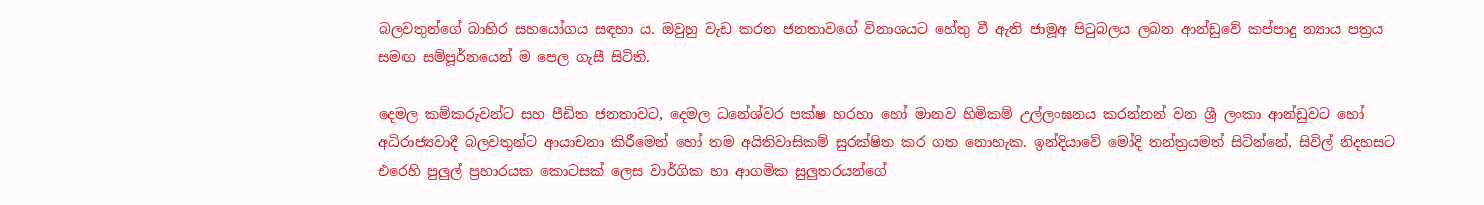බලවතුන්ගේ බාහිර සහයෝගය සඳහා ය. ඔවුහු වැඩ කරන ජනතාවගේ විනාශයට හේතු වී ඇති ජාමූඅ පිටුබලය ලබන ආන්ඩුවේ කප්පාදු න්‍යාය පත්‍රය සමඟ සම්පූර්නයෙන් ම පෙල ගැසී සිටිති.

දෙමල කම්කරුවන්ට සහ පීඩිත ජනතාවට, දෙමල ධනේශ්වර පක්ෂ හරහා හෝ මානව හිමිකම් උල්ලංඝනය කරන්නන් වන ශ්‍රී ලංකා ආන්ඩුවට හෝ අධිරාජ්‍යවාදී බලවතුන්ට ආයාචනා කිරීමෙන් හෝ තම අයිතිවාසිකම් සුරක්ෂිත කර ගත නොහැක. ඉන්දියාවේ මෝදි තන්ත්‍රයමත් සිටින්නේ, සිවිල් නිදහසට එරෙහි පුලුල් ප්‍රහාරයක කොටසක් ලෙස වාර්ගික හා ආගමික සුලුතරයන්ගේ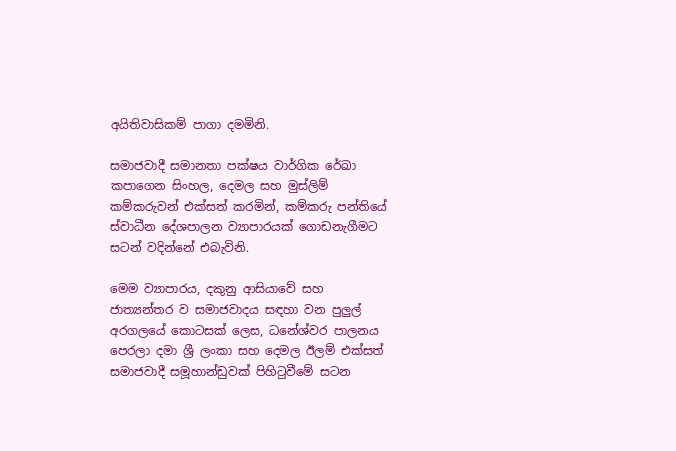අයිතිවාසිකම් පාගා දමමිනි.

සමාජවාදී සමානතා පක්ෂය වාර්ගික රේඛා කපාගෙන සිංහල, දෙමල සහ මුස්ලිම් කම්කරුවන් එක්සත් කරමින්, කම්කරු පන්තියේ ස්වාධීන දේශපාලන ව්‍යාපාරයක් ගොඩනැගීමට සටන් වදින්නේ එබැවිනි.

මෙම ව්‍යාපාරය, දකුනු ආසියාවේ සහ ජාත්‍යන්තර ව සමාජවාදය සඳහා වන පුලුල් අරගලයේ කොටසක් ලෙස, ධනේශ්වර පාලනය පෙරලා දමා ශ්‍රී ලංකා සහ දෙමල ඊලම් එක්සත් සමාජවාදී සමූහාන්ඩුවක් පිහිටුවීමේ සටන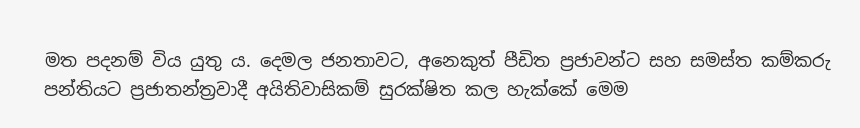මත පදනම් විය යුතු ය. දෙමල ජනතාවට, අනෙකුත් පීඩිත ප්‍රජාවන්ට සහ සමස්ත කම්කරු පන්තියට ප්‍රජාතන්ත්‍රවාදී අයිතිවාසිකම් සුරක්ෂිත කල හැක්කේ මෙම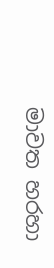මාවත හරහා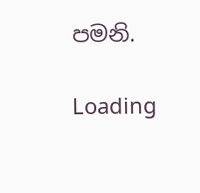පමනි.

Loading